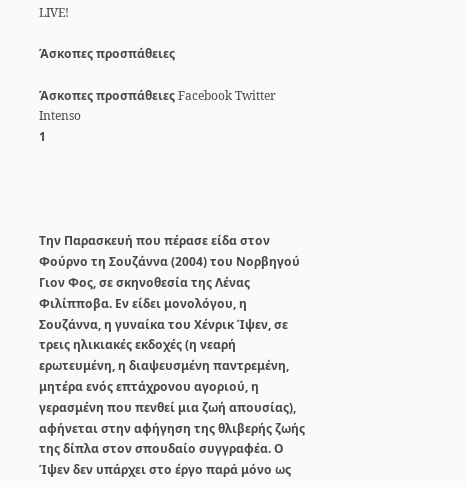LIVE!

Άσκοπες προσπάθειες

Άσκοπες προσπάθειες Facebook Twitter
Intenso
1




Την Παρασκευή που πέρασε είδα στον Φούρνο τη Σουζάννα (2004) του Νορβηγού Γιον Φος, σε σκηνοθεσία της Λένας Φιλίπποβα. Εν είδει μονολόγου, η Σουζάννα, η γυναίκα του Χένρικ Ίψεν, σε τρεις ηλικιακές εκδοχές (η νεαρή ερωτευμένη, η διαψευσμένη παντρεμένη, μητέρα ενός επτάχρονου αγοριού, η γερασμένη που πενθεί μια ζωή απουσίας), αφήνεται στην αφήγηση της θλιβερής ζωής της δίπλα στον σπουδαίο συγγραφέα. Ο Ίψεν δεν υπάρχει στο έργο παρά μόνο ως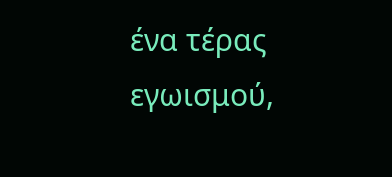ένα τέρας εγωισμού,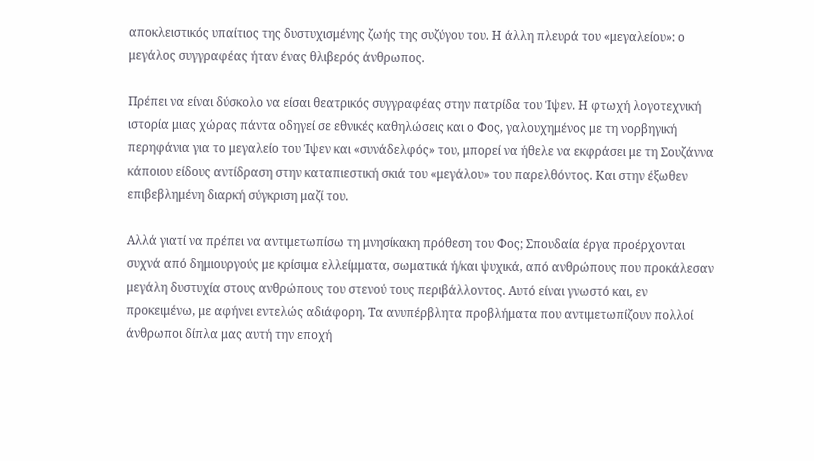αποκλειστικός υπαίτιος της δυστυχισμένης ζωής της συζύγου του. Η άλλη πλευρά του «μεγαλείου»: ο μεγάλος συγγραφέας ήταν ένας θλιβερός άνθρωπος.

Πρέπει να είναι δύσκολο να είσαι θεατρικός συγγραφέας στην πατρίδα του Ίψεν. Η φτωχή λογοτεχνική ιστορία μιας χώρας πάντα οδηγεί σε εθνικές καθηλώσεις και ο Φος, γαλουχημένος με τη νορβηγική περηφάνια για το μεγαλείο του Ίψεν και «συνάδελφός» του, μπορεί να ήθελε να εκφράσει με τη Σουζάννα κάποιου είδους αντίδραση στην καταπιεστική σκιά του «μεγάλου» του παρελθόντος. Και στην έξωθεν επιβεβλημένη διαρκή σύγκριση μαζί του.

Αλλά γιατί να πρέπει να αντιμετωπίσω τη μνησίκακη πρόθεση του Φος; Σπουδαία έργα προέρχονται συχνά από δημιουργούς με κρίσιμα ελλείμματα, σωματικά ή/και ψυχικά, από ανθρώπους που προκάλεσαν μεγάλη δυστυχία στους ανθρώπους του στενού τους περιβάλλοντος. Αυτό είναι γνωστό και, εν προκειμένω, με αφήνει εντελώς αδιάφορη. Τα ανυπέρβλητα προβλήματα που αντιμετωπίζουν πολλοί άνθρωποι δίπλα μας αυτή την εποχή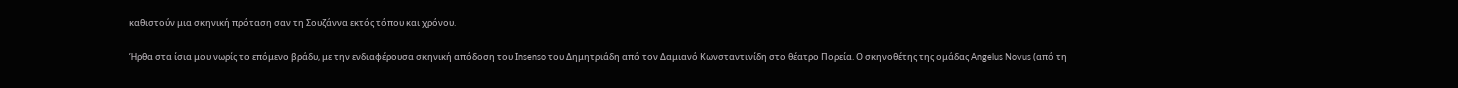καθιστούν μια σκηνική πρόταση σαν τη Σουζάννα εκτός τόπου και χρόνου.

Ήρθα στα ίσια μου νωρίς το επόμενο βράδυ, με την ενδιαφέρουσα σκηνική απόδοση του Ιnsenso του Δημητριάδη από τον Δαμιανό Κωνσταντινίδη στο θέατρο Πορεία. Ο σκηνοθέτης της ομάδας Angelus Novus (από τη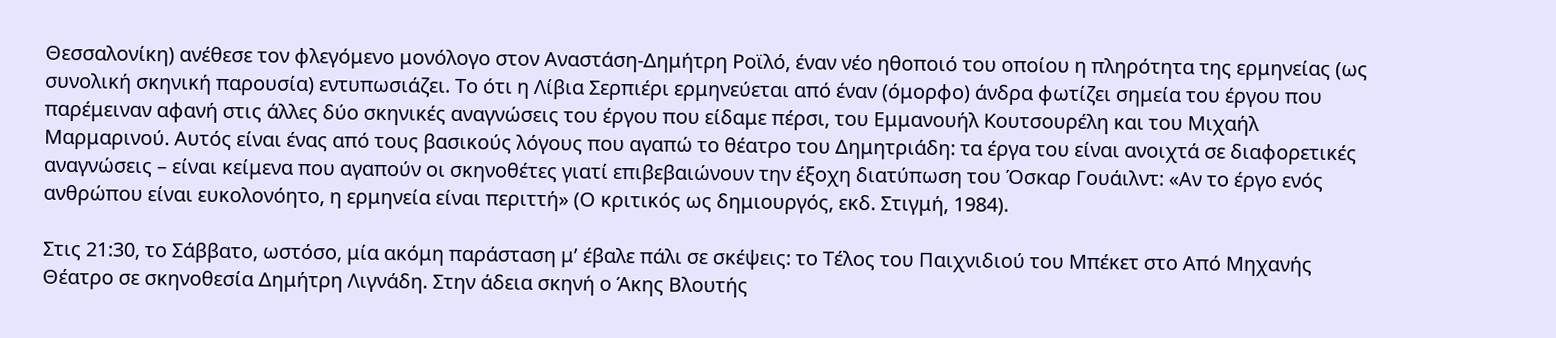Θεσσαλονίκη) ανέθεσε τον φλεγόμενο μονόλογο στον Αναστάση-Δημήτρη Ροϊλό, έναν νέο ηθοποιό του οποίου η πληρότητα της ερμηνείας (ως συνολική σκηνική παρουσία) εντυπωσιάζει. To ότι η Λίβια Σερπιέρι ερμηνεύεται από έναν (όμορφο) άνδρα φωτίζει σημεία του έργου που παρέμειναν αφανή στις άλλες δύο σκηνικές αναγνώσεις του έργου που είδαμε πέρσι, του Εμμανουήλ Κουτσουρέλη και του Μιχαήλ Μαρμαρινού. Αυτός είναι ένας από τους βασικούς λόγους που αγαπώ το θέατρο του Δημητριάδη: τα έργα του είναι ανοιχτά σε διαφορετικές αναγνώσεις – είναι κείμενα που αγαπούν οι σκηνοθέτες γιατί επιβεβαιώνουν την έξοχη διατύπωση του Όσκαρ Γουάιλντ: «Αν το έργο ενός ανθρώπου είναι ευκολονόητο, η ερμηνεία είναι περιττή» (Ο κριτικός ως δημιουργός, εκδ. Στιγμή, 1984).

Στις 21:30, το Σάββατο, ωστόσο, μία ακόμη παράσταση μ’ έβαλε πάλι σε σκέψεις: το Τέλος του Παιχνιδιού του Μπέκετ στο Από Μηχανής Θέατρο σε σκηνοθεσία Δημήτρη Λιγνάδη. Στην άδεια σκηνή ο Άκης Βλουτής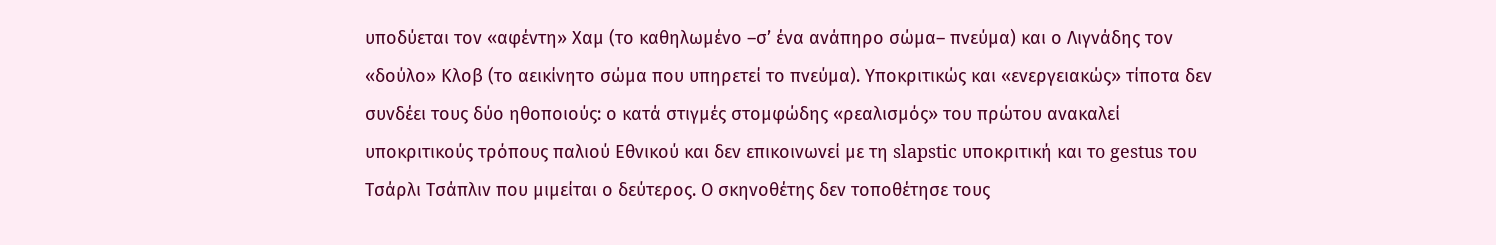υποδύεται τον «αφέντη» Xαμ (το καθηλωμένο –σ’ ένα ανάπηρο σώμα– πνεύμα) και ο Λιγνάδης τον «δούλο» Κλοβ (το αεικίνητο σώμα που υπηρετεί το πνεύμα). Υποκριτικώς και «ενεργειακώς» τίποτα δεν συνδέει τους δύο ηθοποιούς: ο κατά στιγμές στομφώδης «ρεαλισμός» του πρώτου ανακαλεί υποκριτικούς τρόπους παλιού Εθνικού και δεν επικοινωνεί με τη slapstic υποκριτική και τo gestus του Τσάρλι Τσάπλιν που μιμείται ο δεύτερος. Ο σκηνοθέτης δεν τοποθέτησε τους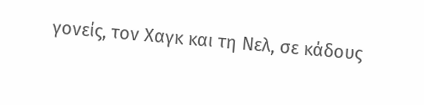γονείς, τον Χαγκ και τη Νελ, σε κάδους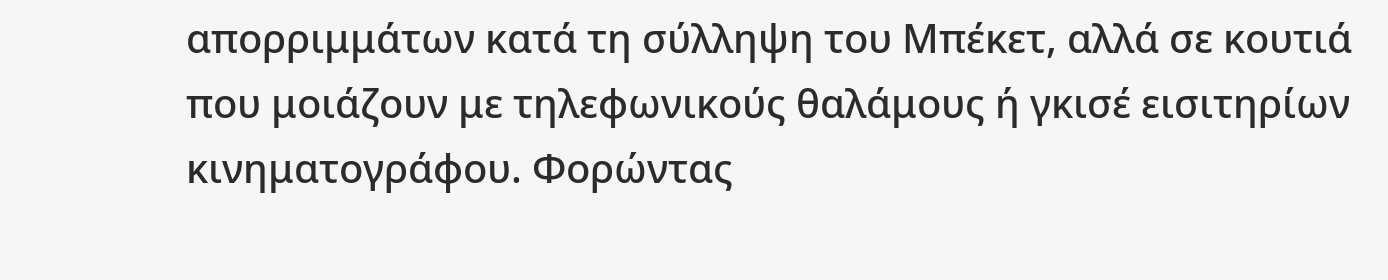απορριμμάτων κατά τη σύλληψη του Μπέκετ, αλλά σε κουτιά που μοιάζουν με τηλεφωνικούς θαλάμους ή γκισέ εισιτηρίων κινηματογράφου. Φορώντας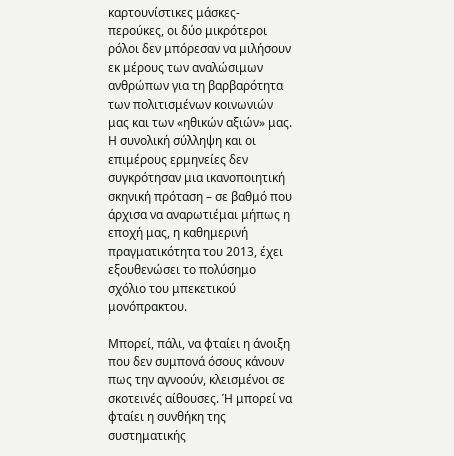καρτουνίστικες μάσκες-περούκες, οι δύο μικρότεροι ρόλοι δεν μπόρεσαν να μιλήσουν εκ μέρους των αναλώσιμων ανθρώπων για τη βαρβαρότητα των πολιτισμένων κοινωνιών μας και των «ηθικών αξιών» μας. Η συνολική σύλληψη και οι επιμέρους ερμηνείες δεν συγκρότησαν μια ικανοποιητική σκηνική πρόταση – σε βαθμό που άρχισα να αναρωτιέμαι μήπως η εποχή μας, η καθημερινή πραγματικότητα του 2013, έχει εξουθενώσει το πολύσημο σχόλιο του μπεκετικού μονόπρακτου.

Μπορεί, πάλι, να φταίει η άνοιξη που δεν συμπονά όσους κάνουν πως την αγνοούν, κλεισμένοι σε σκοτεινές αίθουσες. Ή μπορεί να φταίει η συνθήκη της συστηματικής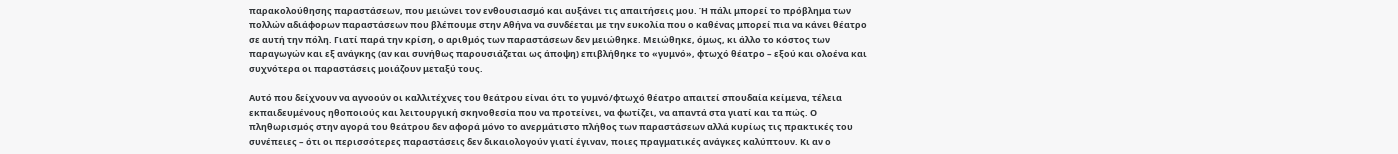παρακολούθησης παραστάσεων, που μειώνει τον ενθουσιασμό και αυξάνει τις απαιτήσεις μου. Ή πάλι μπορεί το πρόβλημα των πολλών αδιάφορων παραστάσεων που βλέπουμε στην Αθήνα να συνδέεται με την ευκολία που ο καθένας μπορεί πια να κάνει θέατρο σε αυτή την πόλη. Γιατί παρά την κρίση, ο αριθμός των παραστάσεων δεν μειώθηκε. Μειώθηκε, όμως, κι άλλο το κόστος των παραγωγών και εξ ανάγκης (αν και συνήθως παρουσιάζεται ως άποψη) επιβλήθηκε το «γυμνό», φτωχό θέατρο – εξού και ολοένα και συχνότερα οι παραστάσεις μοιάζουν μεταξύ τους.

Αυτό που δείχνουν να αγνοούν οι καλλιτέχνες του θεάτρου είναι ότι το γυμνό/φτωχό θέατρο απαιτεί σπουδαία κείμενα, τέλεια εκπαιδευμένους ηθοποιούς και λειτουργική σκηνοθεσία που να προτείνει, να φωτίζει, να απαντά στα γιατί και τα πώς. Ο πληθωρισμός στην αγορά του θεάτρου δεν αφορά μόνο το ανερμάτιστο πλήθος των παραστάσεων αλλά κυρίως τις πρακτικές του συνέπειες – ότι οι περισσότερες παραστάσεις δεν δικαιολογούν γιατί έγιναν, ποιες πραγματικές ανάγκες καλύπτουν. Κι αν ο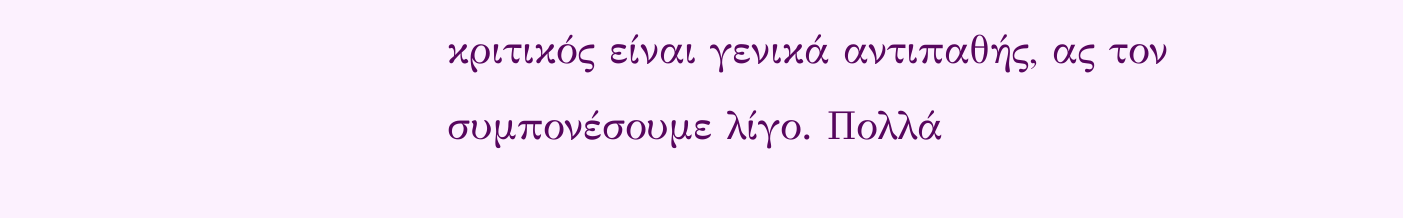κριτικός είναι γενικά αντιπαθής, ας τον συμπονέσουμε λίγο. Πολλά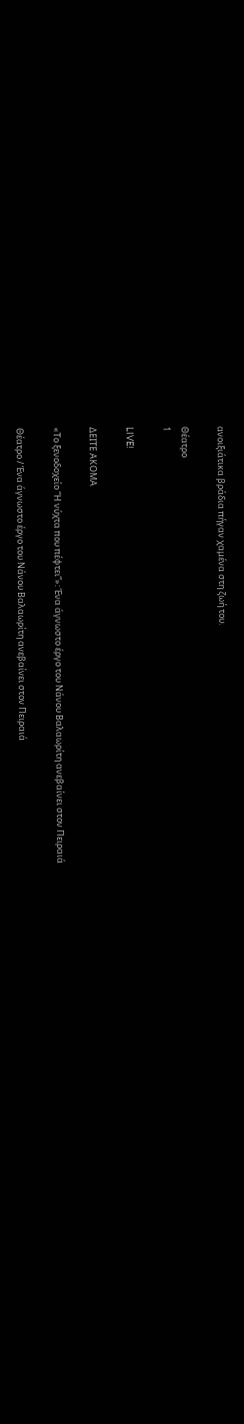ανοιξιάτικα βράδια πήγαν χαμένα στη ζωή του.

Θέατρο
1

LIVE!

ΔΕΙΤΕ ΑΚΟΜΑ

«Το ξενοδοχείο “Η νύχτα που πέφτει”»: Ένα άγνωστο έργο του Νάνου Βαλαωρίτη ανεβαίνει στον Πειραιά

Θέατρο / Ένα άγνωστο έργο του Νάνου Βαλαωρίτη ανεβαίνει στον Πειραιά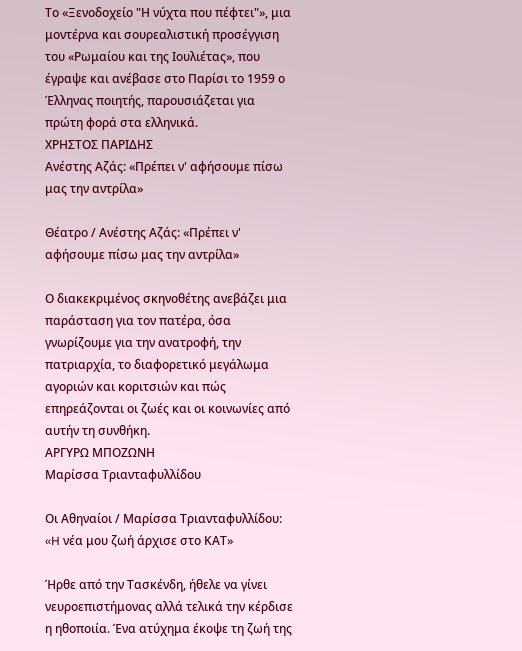Το «Ξενοδοχείο "Η νύχτα που πέφτει"», μια μοντέρνα και σουρεαλιστική προσέγγιση του «Ρωμαίου και της Ιουλιέτας», που έγραψε και ανέβασε στο Παρίσι το 1959 ο Έλληνας ποιητής, παρουσιάζεται για πρώτη φορά στα ελληνικά.
ΧΡΗΣΤΟΣ ΠΑΡΙΔΗΣ
Ανέστης Αζάς: «Πρέπει ν' αφήσουμε πίσω μας την αντρίλα»

Θέατρο / Ανέστης Αζάς: «Πρέπει ν' αφήσουμε πίσω μας την αντρίλα»

Ο διακεκριμένος σκηνοθέτης ανεβάζει μια παράσταση για τον πατέρα, όσα γνωρίζουμε για την ανατροφή, την πατριαρχία, το διαφορετικό μεγάλωμα αγοριών και κοριτσιών και πώς επηρεάζονται οι ζωές και οι κοινωνίες από αυτήν τη συνθήκη.
ΑΡΓΥΡΩ ΜΠΟΖΩΝΗ
Μαρίσσα Τριανταφυλλίδου

Οι Αθηναίοι / Μαρίσσα Τριανταφυλλίδου: «H νέα μου ζωή άρχισε στο ΚΑΤ»

Ήρθε από την Τασκένδη, ήθελε να γίνει νευροεπιστήμονας αλλά τελικά την κέρδισε η ηθοποιία. Ένα ατύχημα έκοψε τη ζωή της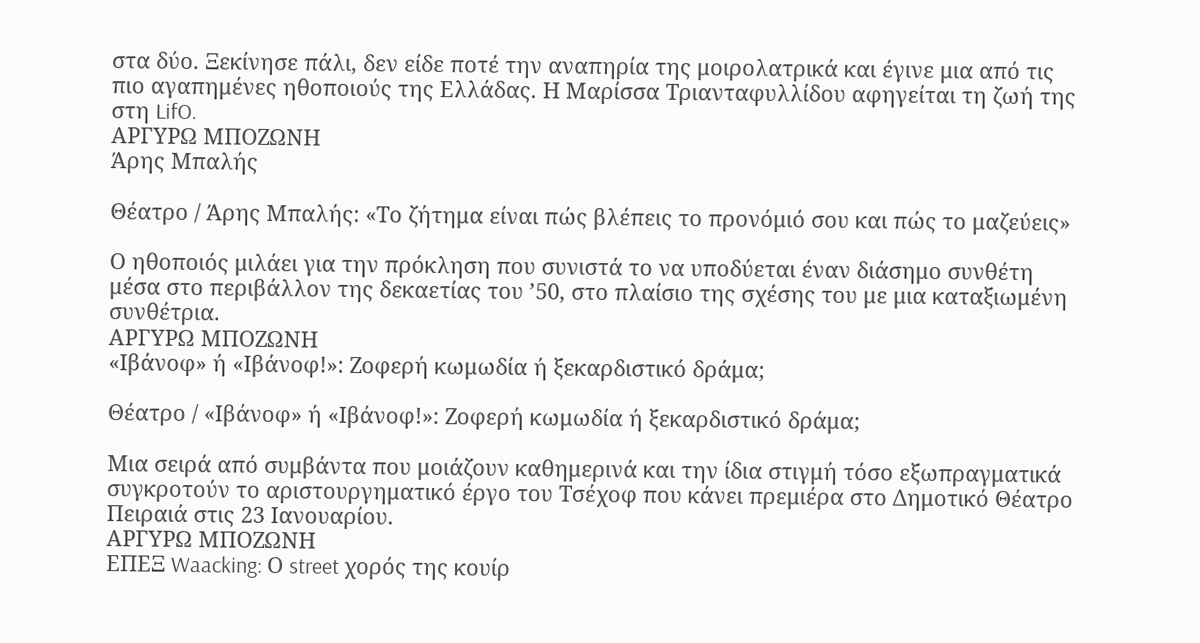στα δύο. Ξεκίνησε πάλι, δεν είδε ποτέ την αναπηρία της μοιρολατρικά και έγινε μια από τις πιο αγαπημένες ηθοποιούς της Ελλάδας. Η Μαρίσσα Τριανταφυλλίδου αφηγείται τη ζωή της στη LifO.
ΑΡΓΥΡΩ ΜΠΟΖΩΝΗ
Άρης Μπαλής

Θέατρο / Άρης Μπαλής: «Το ζήτημα είναι πώς βλέπεις το προνόμιό σου και πώς το μαζεύεις»

Ο ηθοποιός μιλάει για την πρόκληση που συνιστά το να υποδύεται έναν διάσημο συνθέτη μέσα στο περιβάλλον της δεκαετίας του ’50, στο πλαίσιο της σχέσης του με μια καταξιωμένη συνθέτρια.
ΑΡΓΥΡΩ ΜΠΟΖΩΝΗ
«Ιβάνοφ» ή «Ιβάνοφ!»: Ζοφερή κωμωδία ή ξεκαρδιστικό δράμα;

Θέατρο / «Ιβάνοφ» ή «Ιβάνοφ!»: Ζοφερή κωμωδία ή ξεκαρδιστικό δράμα;

Μια σειρά από συμβάντα που μοιάζουν καθημερινά και την ίδια στιγμή τόσο εξωπραγματικά συγκροτούν το αριστουργηματικό έργο του Τσέχοφ που κάνει πρεμιέρα στο Δημοτικό Θέατρο Πειραιά στις 23 Ιανουαρίου.
ΑΡΓΥΡΩ ΜΠΟΖΩΝΗ
ΕΠΕΞ Waacking: Ο street χορός της κουίρ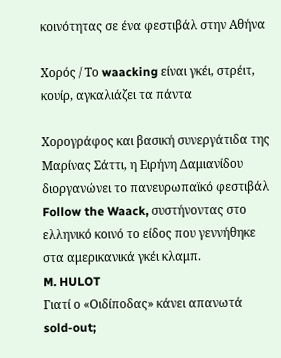κοινότητας σε ένα φεστιβάλ στην Αθήνα

Χορός / Το waacking είναι γκέι, στρέιτ, κουίρ, αγκαλιάζει τα πάντα

Χορογράφος και βασική συνεργάτιδα της Μαρίνας Σάττι, η Ειρήνη Δαμιανίδου διοργανώνει το πανευρωπαϊκό φεστιβάλ Follow the Waack, συστήνοντας στο ελληνικό κοινό το είδος που γεννήθηκε στα αμερικανικά γκέι κλαμπ.
M. HULOT
Γιατί ο «Οιδίποδας» κάνει απανωτά sold-out;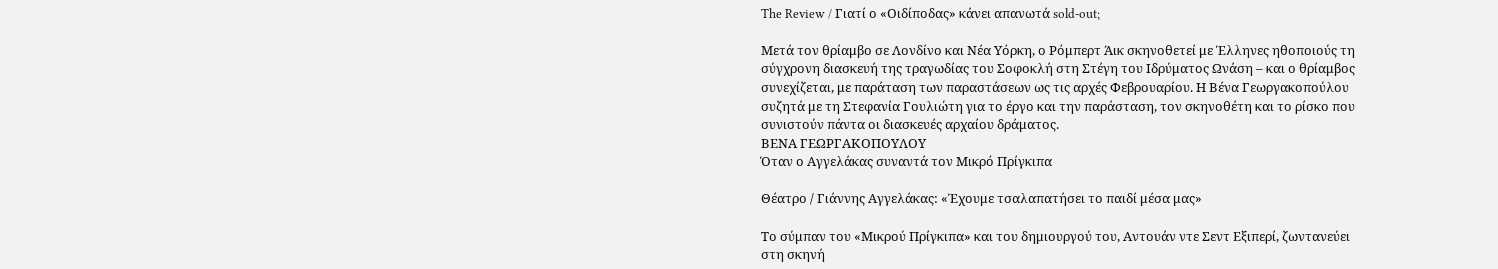The Review / Γιατί ο «Οιδίποδας» κάνει απανωτά sold-out;

Μετά τον θρίαμβο σε Λονδίνο και Νέα Υόρκη, ο Ρόμπερτ Άικ σκηνοθετεί με Έλληνες ηθοποιούς τη σύγχρονη διασκευή της τραγωδίας του Σοφοκλή στη Στέγη του Ιδρύματος Ωνάση – και ο θρίαμβος συνεχίζεται, με παράταση των παραστάσεων ως τις αρχές Φεβρουαρίου. Η Βένα Γεωργακοπούλου συζητά με τη Στεφανία Γουλιώτη για το έργο και την παράσταση, τον σκηνοθέτη και το ρίσκο που συνιστούν πάντα οι διασκευές αρχαίου δράματος.
ΒΕΝΑ ΓΕΩΡΓΑΚΟΠΟΥΛΟΥ
Όταν ο Αγγελάκας συναντά τον Μικρό Πρίγκιπα

Θέατρο / Γιάννης Αγγελάκας: «Έχουμε τσαλαπατήσει το παιδί μέσα μας»

Το σύμπαν του «Μικρού Πρίγκιπα» και του δημιουργού του, Αντουάν ντε Σεντ Εξιπερί, ζωντανεύει στη σκηνή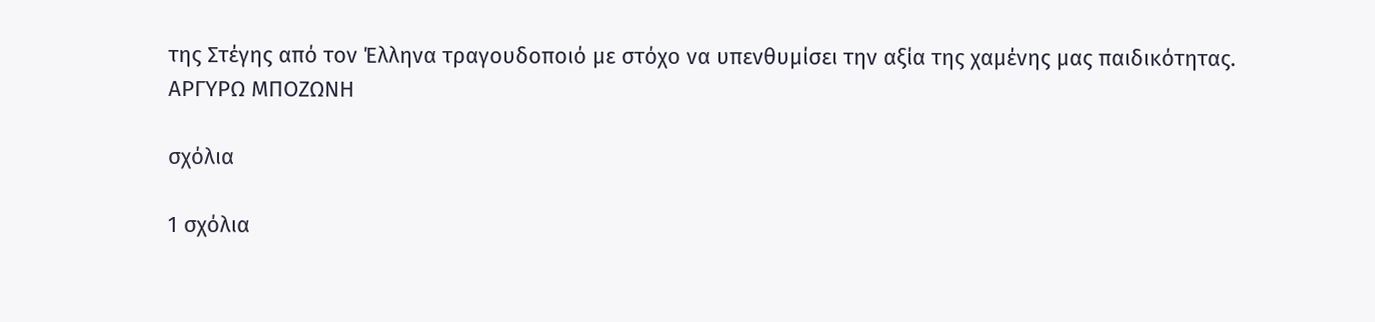της Στέγης από τον Έλληνα τραγουδοποιό με στόχο να υπενθυμίσει την αξία της χαμένης μας παιδικότητας.
ΑΡΓΥΡΩ ΜΠΟΖΩΝΗ

σχόλια

1 σχόλια